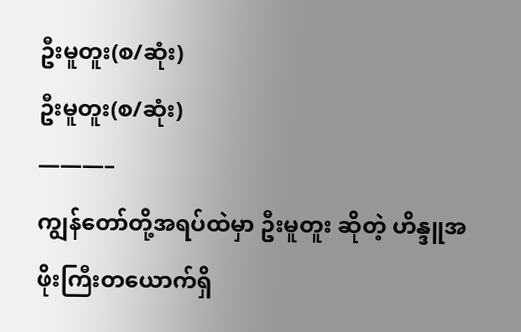ဦးမူတူး(စ/ဆုံး)
ဦးမူတူး(စ/ဆုံး)
———–
ကျွန်တော်တို့အရပ်ထဲမှာ ဦးမူတူး ဆိုတဲ့ ဟိန္ဒူအဖိုးကြီးတယောက်ရှိ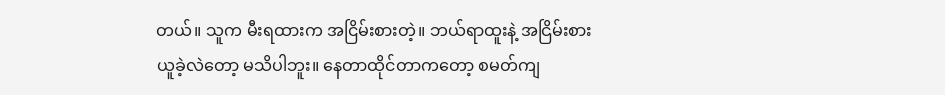တယ်။ သူက မီးရထားက အငြိမ်းစားတဲ့။ ဘယ်ရာထူးနဲ့ အငြိမ်းစားယူခဲ့လဲတော့ မသိပါဘူး။ နေတာထိုင်တာကတော့ စမတ်ကျ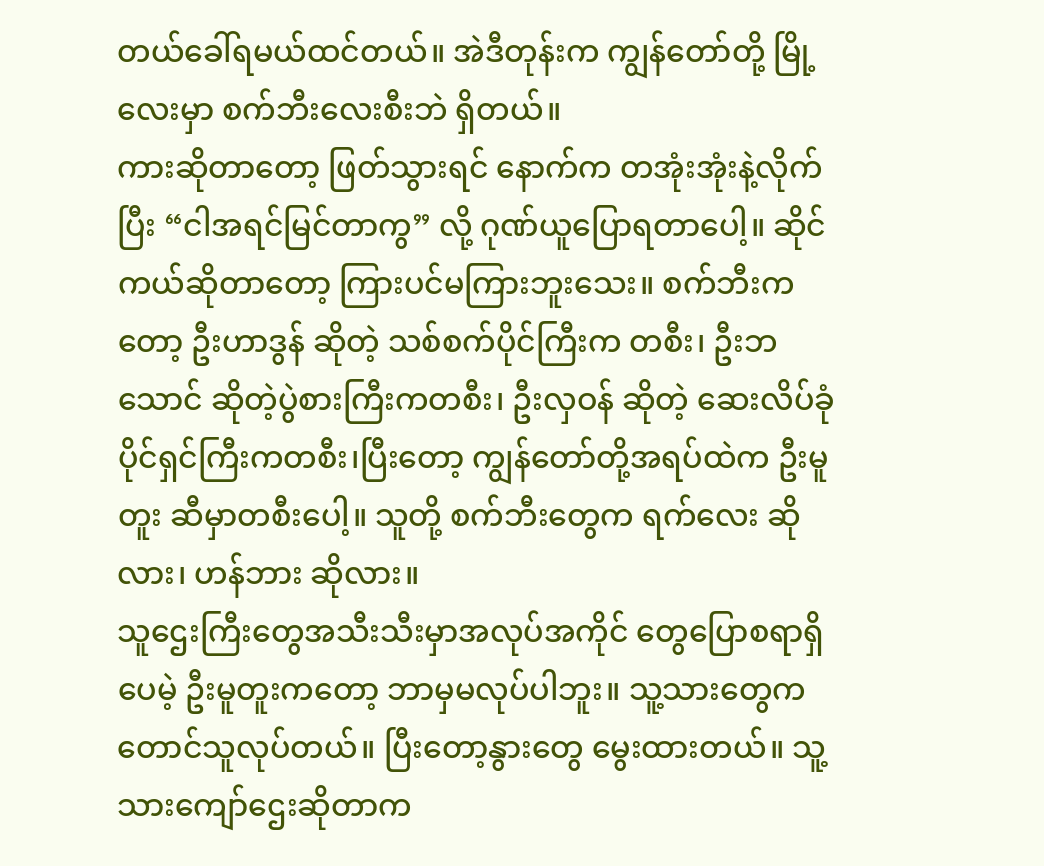တယ်ခေါ်ရမယ်ထင်တယ်။ အဲဒီတုန်းက ကျွန်တော်တို့ မြို့လေးမှာ စက်ဘီးလေးစီးဘဲ ရှိတယ်။
ကားဆိုတာတော့ ဖြတ်သွားရင် နောက်က တအုံးအုံးနဲ့လိုက်ပြီး “ငါအရင်မြင်တာကွ” လို့ ဂုဏ်ယူပြောရတာပေါ့။ ဆိုင်ကယ်ဆိုတာတော့ ကြားပင်မကြားဘူးသေး။ စက်ဘီးကတော့ ဦးဟာဒွန် ဆိုတဲ့ သစ်စက်ပိုင်ကြီးက တစီး၊ ဦးဘသောင် ဆိုတဲ့ပွဲစားကြီးကတစီး၊ ဦးလှဝန် ဆိုတဲ့ ဆေးလိပ်ခုံပိုင်ရှင်ကြီးကတစီး၊ပြီးတော့ ကျွန်တော်တို့အရပ်ထဲက ဦးမူတူး ဆီမှာတစီးပေါ့။ သူတို့ စက်ဘီးတွေက ရက်လေး ဆိုလား၊ ဟန်ဘား ဆိုလား။
သူဌေးကြီးတွေအသီးသီးမှာအလုပ်အကိုင် တွေပြောစရာရှိပေမဲ့ ဦးမူတူးကတော့ ဘာမှမလုပ်ပါဘူး။ သူ့သားတွေက တောင်သူလုပ်တယ်။ ပြီးတော့နွားတွေ မွေးထားတယ်။ သူ့သားကျော်ဌေးဆိုတာက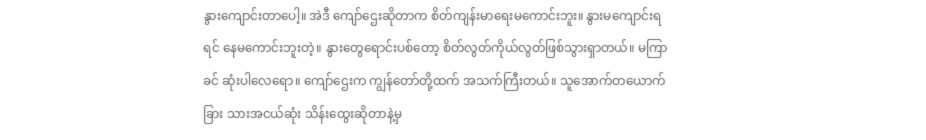နွားကျောင်းတာပေါ့။ အဲဒီ ကျော်ဌေးဆိုတာက စိတ်ကျန်းမာရေးမကောင်းဘူး။ နွားမကျောင်းရရင် နေမကောင်းဘူးတဲ့။ နွားတွေရောင်းပစ်တော့ စိတ်လွတ်ကိုယ်လွတ်ဖြစ်သွားရှာတယ်။ မကြာခင် ဆုံးပါလေရော။ ကျော်ဌေးက ကျွန်တော်တို့ထက် အသက်ကြီးတယ်။ သူအောက်တယောက်ခြား သားအငယ်ဆုံး သိန်းထွေးဆိုတာနဲ့မှ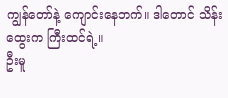ကျွန်တော်နဲ့ ကျောင်းနေဘက်။ ဒါတောင် သိန်းထွေးက ကြီးထင်ရဲ့။
ဦးမူ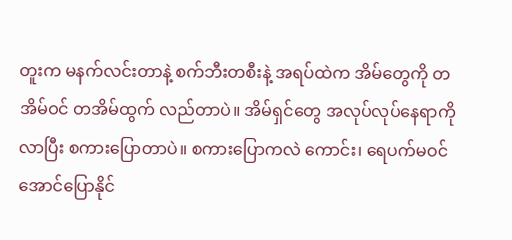တူးက မနက်လင်းတာနဲ့ စက်ဘီးတစီးနဲ့ အရပ်ထဲက အိမ်တွေကို တအိမ်ဝင် တအိမ်ထွက် လည်တာပဲ။ အိမ်ရှင်တွေ အလုပ်လုပ်နေရာကို လာပြီး စကားပြောတာပဲ။ စကားပြောကလဲ ကောင်း၊ ရေပက်မဝင်အောင်ပြောနိုင်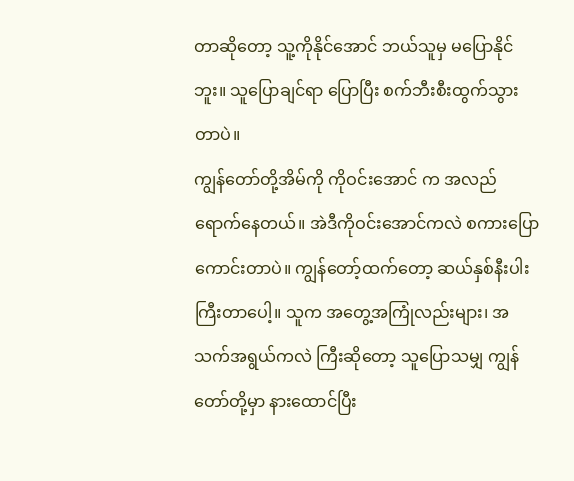တာဆိုတော့ သူ့ကိုနိုင်အောင် ဘယ်သူမှ မပြောနိုင်ဘူး။ သူပြောချင်ရာ ပြောပြီး စက်ဘီးစီးထွက်သွားတာပဲ။
ကျွန်တော်တို့အိမ်ကို ကိုဝင်းအောင် က အလည်ရောက်နေတယ်။ အဲဒီကိုဝင်းအောင်ကလဲ စကားပြောကောင်းတာပဲ။ ကျွန်တော့်ထက်တော့ ဆယ်နှစ်နီးပါးကြီးတာပေါ့။ သူက အတွေ့အကြုံလည်းများ၊ အသက်အရွယ်ကလဲ ကြီးဆိုတော့ သူပြောသမျှ ကျွန်တော်တို့မှာ နားထောင်ပြီး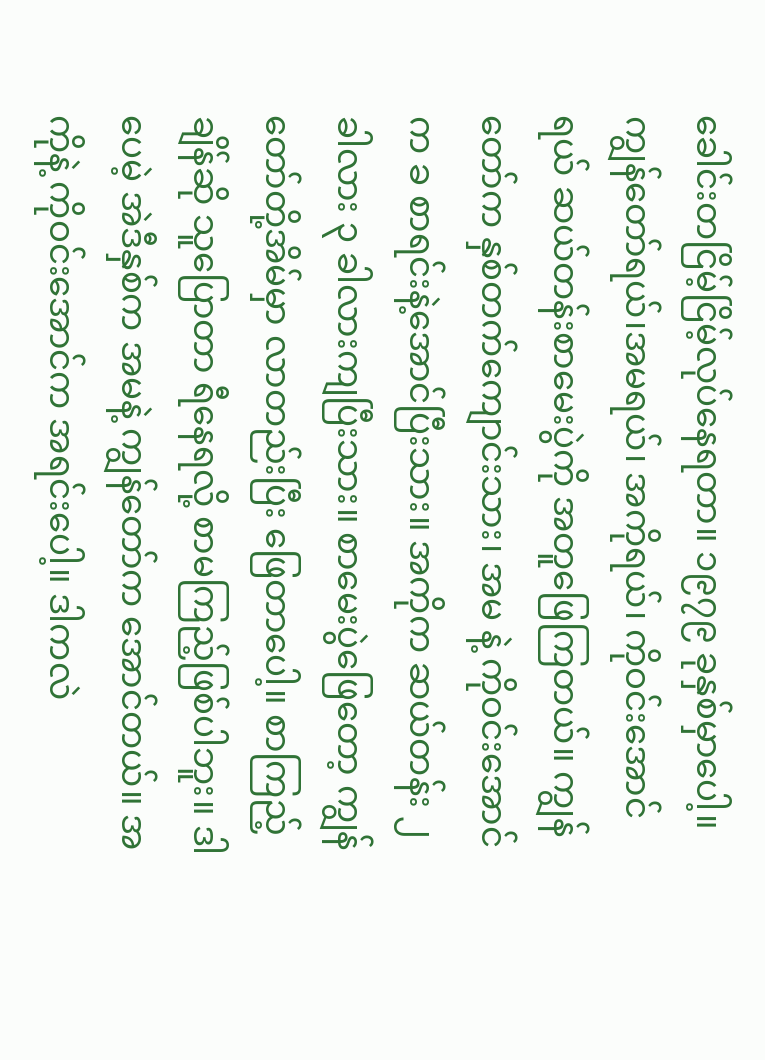ခေါင်းတငြိမ့်ငြိမ့်လုပ်နေရတာ။ ၁၉၇၉ ခုနှစ်မှာပေါ့။ ကျွန်တော်ရယ်၊အမရယ်၊ အကိုရယ်၊ ကိုဝင်းအောင်ရယ် ဆယ်တန်းစာမေးပွဲကို အတူဖြေကြတယ်။ ကျွန်တော်က နှစ်တက်ကျောင်းသား၊ အမ နဲ့ ကိုဝင်းအောင်က ခ စာရင်းနဲ့အောင်ပြီးသား။ အကိုက ဆယ်တန်း ၂ ခါလား ၃ ခါလားကျပြီးသား။ စာမေးပွဲဖြေတော့ ကျွန်တော်တို့အိမ်မှာ လာတည်းပြီး ဖြေတာပေါ့။ စာကြည့်ချိန်ဆို သူပြောတာ ရီနေရလို့ စာမကြည့်ဖြစ်ပါဘူး။ ဒါပေမဲ့ အဲဒီနှစ်က အမနဲ့ ကျွန်တော်က အောင်တယ်။ အကိုနဲ့ ကိုဝင်းအောင်က အရင်းပေါ့။ ဒါကလဲ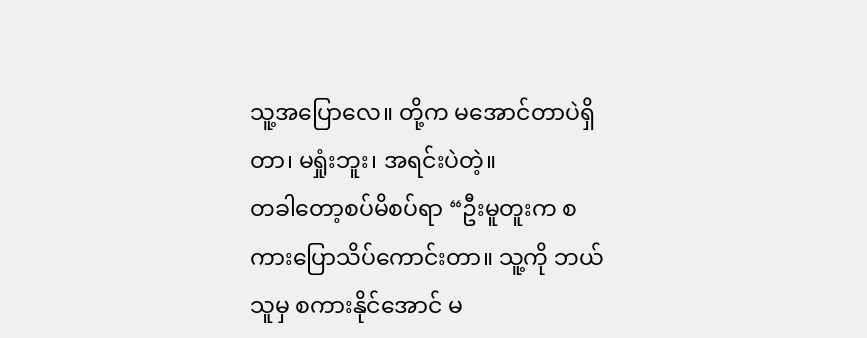သူ့အပြောလေ။ တို့က မအောင်တာပဲရှိတာ၊ မရှုံးဘူး၊ အရင်းပဲတဲ့။
တခါတော့စပ်မိစပ်ရာ “ဦးမူတူးက စကားပြောသိပ်ကောင်းတာ။ သူ့ကို ဘယ်သူမှ စကားနိုင်အောင် မ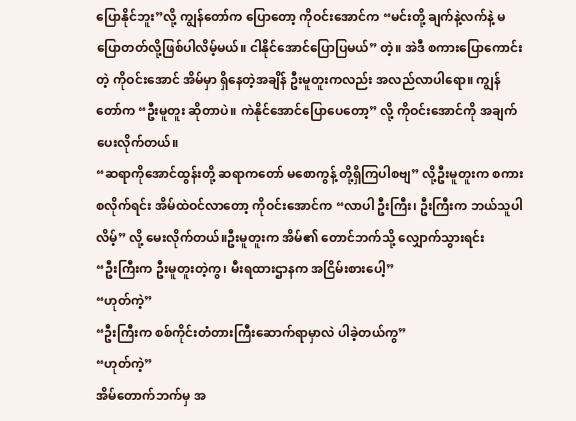ပြောနိုင်ဘူး”လို့ ကျွန်တော်က ပြောတော့ ကိုဝင်းအောင်က “မင်းတို့ ချက်နဲ့လက်နဲ့ မပြောတတ်လို့ဖြစ်ပါလိမ့်မယ်။ ငါနိုင်အောင်ပြောပြမယ်” တဲ့။ အဲဒီ စကားပြောကောင်းတဲ့ ကိုဝင်းအောင် အိမ်မှာ ရှိနေတဲ့အချိန် ဦးမူတူးကလည်း အလည်လာပါရော။ ကျွန်တော်က “ဦးမူတူး ဆိုတာပဲ။ ကဲနိုင်အောင်ပြောပေတော့” လို့ ကိုဝင်းအောင်ကို အချက်ပေးလိုက်တယ်။
“ဆရာကိုအောင်ထွန်းတို့ ဆရာကတော် မစောကွန့် တို့ရှိကြပါစဗျ” လို့ဦးမူတူးက စကားစလိုက်ရင်း အိမ်ထဲဝင်လာတော့ ကိုဝင်းအောင်က “လာပါ ဦးကြီး၊ ဦးကြီးက ဘယ်သူပါလိမ့်” လို့ မေးလိုက်တယ်။ဦးမူတူးက အိမ်၏ တောင်ဘက်သို့ လျှောက်သွားရင်း
“ဦးကြီးက ဦးမူတူးတဲ့ကွ၊ မီးရထားဌာနက အငြိမ်းစားပေါ့”
“ဟုတ်ကဲ့”
“ဦးကြီးက စစ်ကိုင်းတံတားကြီးဆောက်ရာမှာလဲ ပါခဲ့တယ်ကွ”
“ဟုတ်ကဲ့”
အိမ်တောက်ဘက်မှ အ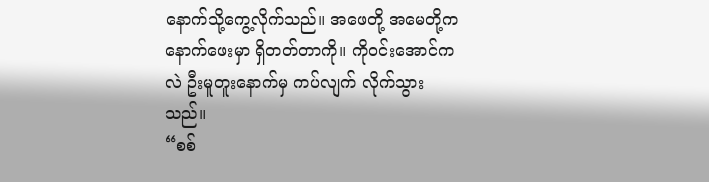နောက်သို့ကွေ့လိုက်သည်။ အဖေတို့ အမေတို့က နောက်ဖေးမှာ ရှိတတ်တာကို။ ကိုဝင်းအောင်ကလဲ ဦးမူတူးနောက်မှ ကပ်လျက် လိုက်သွားသည်။
“စစ်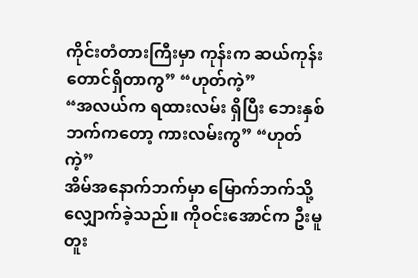ကိုင်းတံတားကြီးမှာ ကုန်းက ဆယ်ကုန်းတောင်ရှိတာကွ” “ဟုတ်ကဲ့”
“အလယ်က ရထားလမ်း ရှိပြီး ဘေးနှစ်ဘက်ကတော့ ကားလမ်းကွ” “ဟုတ်ကဲ့”
အိမ်အနောက်ဘက်မှာ မြောက်ဘက်သို့ လျှောက်ခဲ့သည်။ ကိုဝင်းအောင်က ဦးမူတူး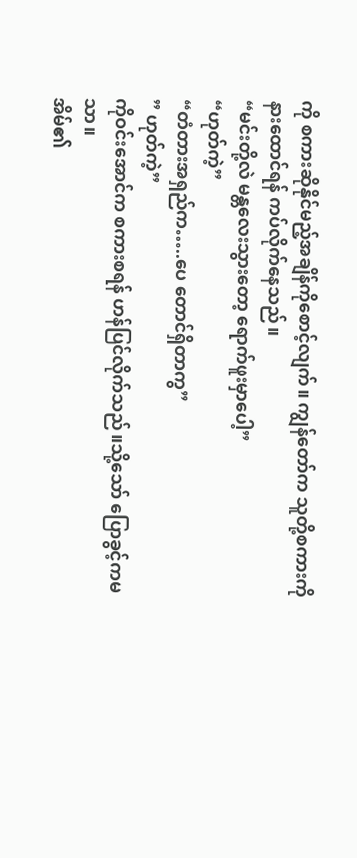ကို စကားဆိုနိုင်မည့်အချိန်ကိုစောင့်လျက်။ ကျွန်တော်က သူတို့စကားကိုနားထောင်ရန် ကပ်လိုက်နေသည်။
“မင်းတို့လဲ မန္တလေးသွားတော့ ရောက်ဖူးမှာပေါ့”
“ဟုတ်ကဲ့”
“တံတားအရှည်က…..ပေ တောင်ရှိတာကွ”
” ဟုတ်ကဲ့”
ကိုဝင်းအောင်က စကားစရန် ဟန်ပြင်လိုက်သည်။သို့သော် ပြောခွင့်ကမသာ။
အိမ်၏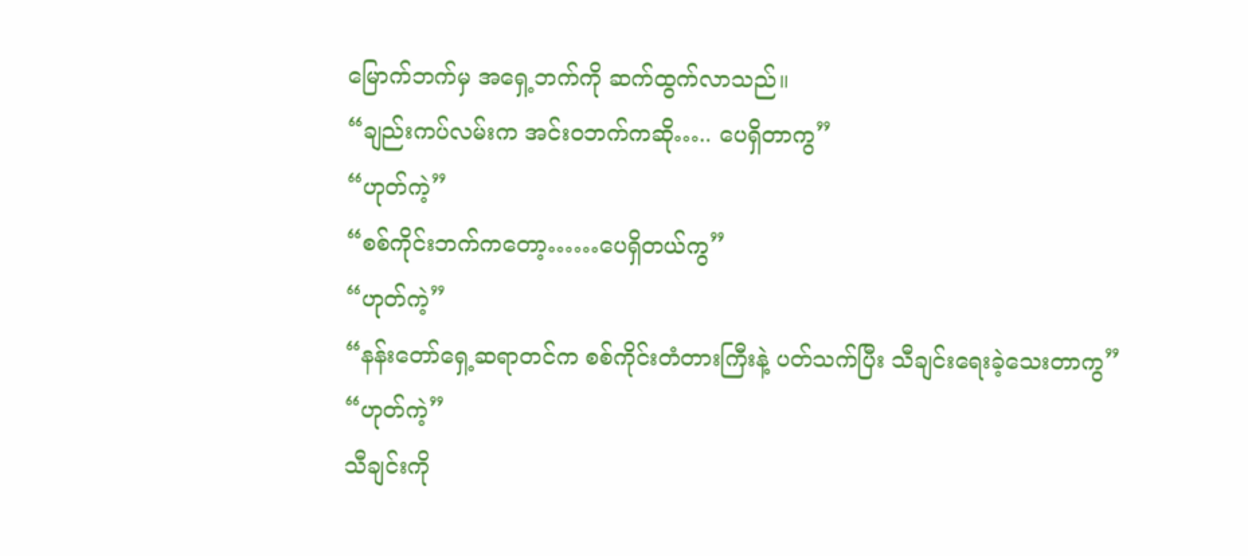မြောက်ဘက်မှ အရှေ့ဘက်ကို ဆက်ထွက်လာသည်။
“ချည်းကပ်လမ်းက အင်းဝဘက်ကဆို….. ပေရှိတာကွ”
“ဟုတ်ကဲ့”
“စစ်ကိုင်းဘက်ကတော့……ပေရှိတယ်ကွ”
“ဟုတ်ကဲ့”
“နန်းတော်ရှေ့ဆရာတင်က စစ်ကိုင်းတံတားကြီးနဲ့ ပတ်သက်ပြီး သီချင်းရေးခဲ့သေးတာကွ”
“ဟုတ်ကဲ့”
သီချင်းကို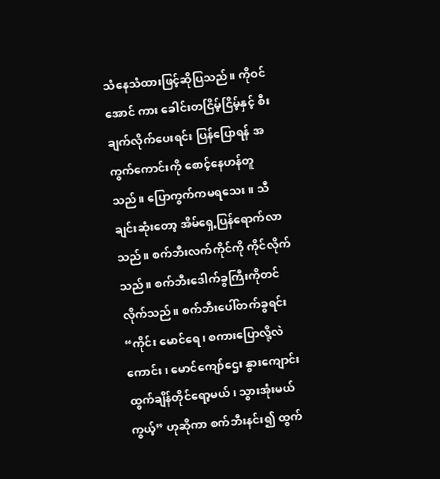သံနေသံထားဖြင့်ဆိုပြသည်။ ကိုဝင်အောင် ကား ခေါင်းတငြိမ့်ငြိမ့်နှင့် စီးချက်လိုက်ပေးရင်း ပြန်ပြောရန် အကွက်ကောင်းကို စောင့်နေဟန်တူသည်။ ပြောကွက်ကမရသေး။ သီချင်းဆုံးတော့ အိမ်ရှေ့ပြန်ရောက်လာသည်။ စက်ဘီးလက်ကိုင်ကို ကိုင်လိုက်သည်။ စက်ဘီးဒေါက်ခွကြီးကိုတင်လိုက်သည်။ စက်ဘီးပေါ်တက်ခွရင်း “ကိုင်း မောင်ရေ၊ စကားပြောလို့လဲ ကောင်း၊ မောင်ကျော်ဌေး နွားကျောင်းထွက်ချိန်တိုင်ရော့မယ်၊ သွားအုံးမယ်ကွယ့်” ဟုဆိုကာ စက်ဘီးနင်း၍ ထွက်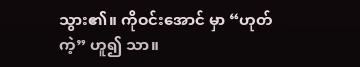သွား၏။ ကိုဝင်းအောင် မှာ “ဟုတ်ကဲ့” ဟူ၍ သာ။